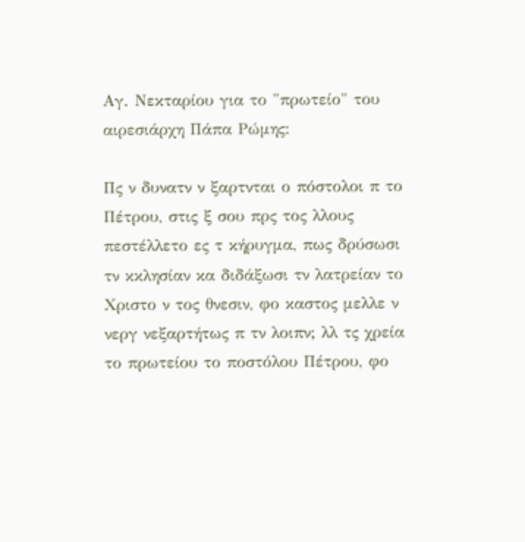Αγ. Νεκταρίου για το "πρωτείο" του αιρεσιάρχη Πάπα Ρώμης:

Πς ν δυνατν ν ξαρτνται ο πόστολοι π το Πέτρου, στις ξ σου πρς τος λλους πεστέλλετο ες τ κήρυγμα, πως δρύσωσι τν κκλησίαν κα διδάξωσι τν λατρείαν το Χριστο ν τος θνεσιν, φο καστος μελλε ν νεργ νεξαρτήτως π τν λοιπν; λλ τς χρεία το πρωτείου το ποστόλου Πέτρου, φο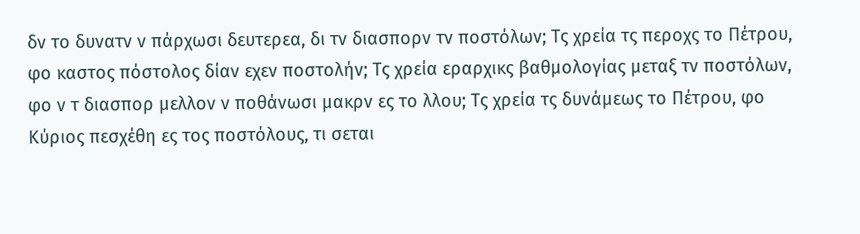δν το δυνατν ν πάρχωσι δευτερεα, δι τν διασπορν τν ποστόλων; Τς χρεία τς περοχς το Πέτρου, φο καστος πόστολος δίαν εχεν ποστολήν; Τς χρεία εραρχικς βαθμολογίας μεταξ τν ποστόλων, φο ν τ διασπορ μελλον ν ποθάνωσι μακρν ες το λλου; Τς χρεία τς δυνάμεως το Πέτρου, φο Κύριος πεσχέθη ες τος ποστόλους, τι σεται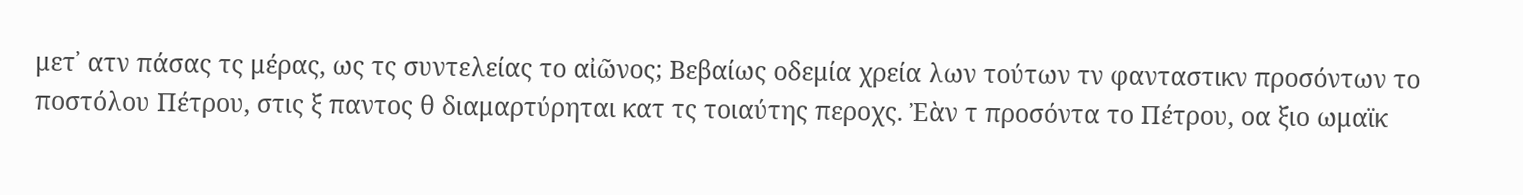μετ᾿ ατν πάσας τς μέρας, ως τς συντελείας το αἰῶνος; Βεβαίως οδεμία χρεία λων τούτων τν φανταστικν προσόντων το ποστόλου Πέτρου, στις ξ παντος θ διαμαρτύρηται κατ τς τοιαύτης περοχς. Ἐὰν τ προσόντα το Πέτρου, οα ξιο ωμαϊκ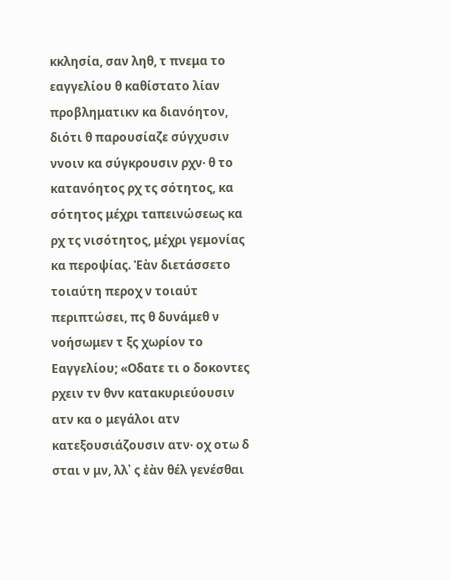κκλησία, σαν ληθ, τ πνεμα το εαγγελίου θ καθίστατο λίαν προβληματικν κα διανόητον, διότι θ παρουσίαζε σύγχυσιν ννοιν κα σύγκρουσιν ρχν· θ το κατανόητος ρχ τς σότητος, κα σότητος μέχρι ταπεινώσεως κα ρχ τς νισότητος, μέχρι γεμονίας κα περοψίας. Ἐὰν διετάσσετο τοιαύτη περοχ ν τοιαύτ περιπτώσει, πς θ δυνάμεθ ν νοήσωμεν τ ξς χωρίον το Εαγγελίου; «Οδατε τι ο δοκοντες ρχειν τν θνν κατακυριεύουσιν ατν κα ο μεγάλοι ατν κατεξουσιάζουσιν ατν· οχ οτω δ σται ν μν, λλ᾿ ς ἐὰν θέλ γενέσθαι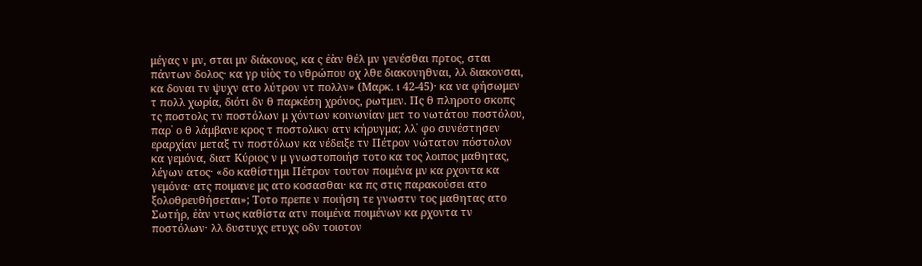μέγας ν μν, σται μν διάκονος, κα ς ἐὰν θέλ μν γενέσθαι πρτος, σται πάντων δολος· κα γρ υἱὸς το νθρώπου οχ λθε διακονηθναι, λλ διακονσαι, κα δοναι τν ψυχν ατο λύτρον ντ πολλν» (Μαρκ. ι 42-45)· κα να φήσωμεν τ πολλ χωρία, διότι δν θ παρκέση χρόνος, ρωτμεν. Πς θ πληροτο σκοπς τς ποστολς τν ποστόλων μ χόντων κοινωνίαν μετ το νωτάτου ποστόλου, παρ᾿ ο θ λάμβανε κρος τ ποστολικν ατν κήρυγμα; λλ᾿ φο συνέστησεν εραρχίαν μεταξ τν ποστόλων κα νέδειξε τν Πέτρον νώτατον πόστολον κα γεμόνα, διατ Κύριος ν μ γνωστοποιήσ τοτο κα τος λοιπος μαθητας, λέγων ατος· «δο καθίστημι Πέτρον τουτον ποιμένα μν κα ρχοντα κα γεμόνα· ατς ποιμανε μς ατο κοσασθαι· κα πς στις παρακούσει ατο ξολοθρευθήσεται»; Τοτο πρεπε ν ποιήση τε γνωστν τος μαθητας ατο Σωτήρ, ἐὰν ντως καθίστα ατν ποιμένα ποιμένων κα ρχοντα τν ποστόλων· λλ δυστυχς ετυχς οδν τοιοτον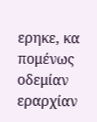ερηκε, κα πομένως οδεμίαν εραρχίαν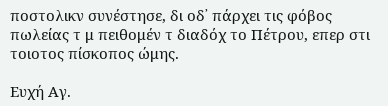ποστολικν συνέστησε, δι οδ᾿ πάρχει τις φόβος πωλείας τ μ πειθομέν τ διαδόχ το Πέτρου, επερ στι τοιοτος πίσκοπος ώμης.

Ευχή Αγ.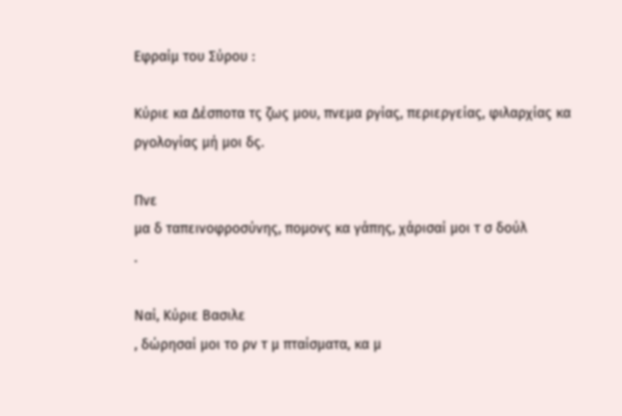Εφραίμ του Σύρου :

Κύριε κα Δέσποτα τς ζως μου, πνεμα ργίας, περιεργείας, φιλαρχίας κα ργολογίας μή μοι δς.

Πνε
μα δ ταπεινοφροσύνης, πομονς κα γάπης, χάρισαί μοι τ σ δούλ
.

Ναί, Κύριε Βασιλε
, δώρησαί μοι το ρν τ μ πταίσματα, κα μ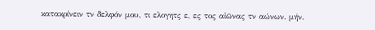κατακρίνειν τν δελφόν μου, τι ελογητς ε, ες τος αἰῶνας τν αώνων. μήν.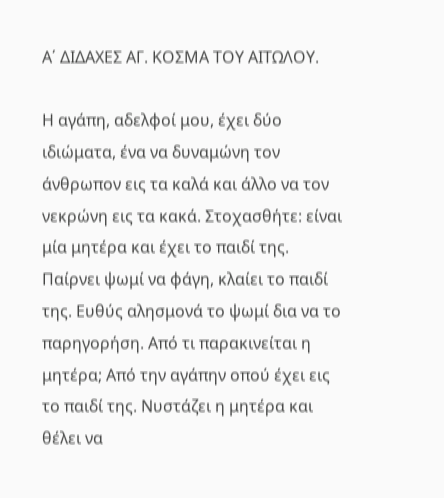Α΄ ΔΙΔΑΧΕΣ ΑΓ. ΚΟΣΜΑ ΤΟΥ ΑΙΤΩΛΟΥ.

Η αγάπη, αδελφοί μου, έχει δύο ιδιώματα, ένα να δυναμώνη τον άνθρωπον εις τα καλά και άλλο να τον νεκρώνη εις τα κακά. Στοχασθήτε: είναι μία μητέρα και έχει το παιδί της. Παίρνει ψωμί να φάγη, κλαίει το παιδί της. Ευθύς αλησμονά το ψωμί δια να το παρηγορήση. Από τι παρακινείται η μητέρα; Από την αγάπην οπού έχει εις το παιδί της. Νυστάζει η μητέρα και θέλει να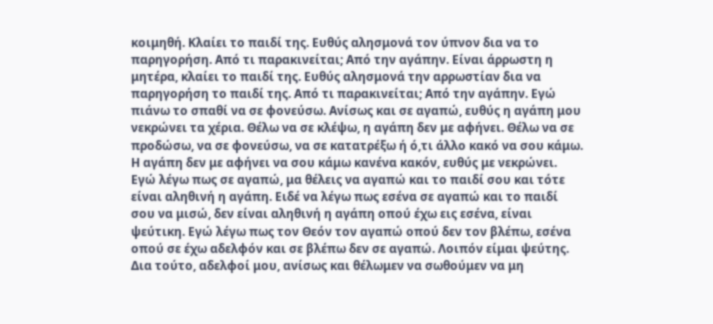κοιμηθή. Κλαίει το παιδί της. Ευθύς αλησμονά τον ύπνον δια να το παρηγορήση. Από τι παρακινείται; Από την αγάπην. Είναι άρρωστη η μητέρα, κλαίει το παιδί της. Ευθύς αλησμονά την αρρωστίαν δια να παρηγορήση το παιδί της. Από τι παρακινείται; Από την αγάπην. Εγώ πιάνω το σπαθί να σε φονεύσω. Ανίσως και σε αγαπώ, ευθύς η αγάπη μου νεκρώνει τα χέρια. Θέλω να σε κλέψω, η αγάπη δεν με αφήνει. Θέλω να σε προδώσω, να σε φονεύσω, να σε κατατρέξω ή ό,τι άλλο κακό να σου κάμω. Η αγάπη δεν με αφήνει να σου κάμω κανένα κακόν, ευθύς με νεκρώνει. Εγώ λέγω πως σε αγαπώ, μα θέλεις να αγαπώ και το παιδί σου και τότε είναι αληθινή η αγάπη. Ειδέ να λέγω πως εσένα σε αγαπώ και το παιδί σου να μισώ, δεν είναι αληθινή η αγάπη οπού έχω εις εσένα, είναι ψεύτικη. Εγώ λέγω πως τον Θεόν τον αγαπώ οπού δεν τον βλέπω, εσένα οπού σε έχω αδελφόν και σε βλέπω δεν σε αγαπώ. Λοιπόν είμαι ψεύτης. Δια τούτο, αδελφοί μου, ανίσως και θέλωμεν να σωθούμεν να μη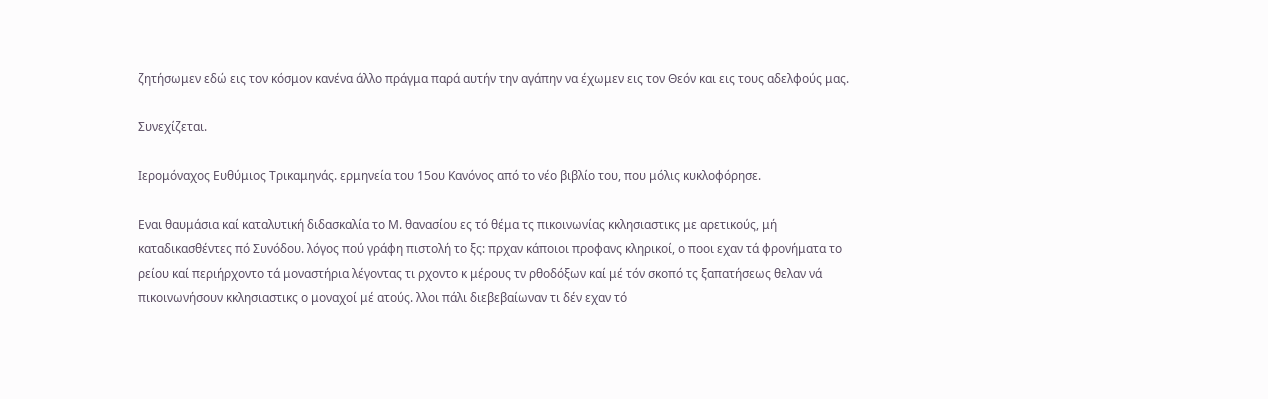ζητήσωμεν εδώ εις τον κόσμον κανένα άλλο πράγμα παρά αυτήν την αγάπην να έχωμεν εις τον Θεόν και εις τους αδελφούς μας.

Συνεχίζεται.

Ιερομόναχος Ευθύμιος Τρικαμηνάς. ερμηνεία του 15ου Κανόνος από το νέο βιβλίο του, που μόλις κυκλοφόρησε.

Εναι θαυμάσια καί καταλυτική διδασκαλία το Μ. θανασίου ες τό θέμα τς πικοινωνίας κκλησιαστικς με αρετικούς, μή καταδικασθέντες πό Συνόδου. λόγος πού γράφη πιστολή το ξς: πρχαν κάποιοι προφανς κληρικοί, ο ποοι εχαν τά φρονήματα το ρείου καί περιήρχοντο τά μοναστήρια λέγοντας τι ρχοντο κ μέρους τν ρθοδόξων καί μέ τόν σκοπό τς ξαπατήσεως θελαν νά πικοινωνήσουν κκλησιαστικς ο μοναχοί μέ ατούς. λλοι πάλι διεβεβαίωναν τι δέν εχαν τό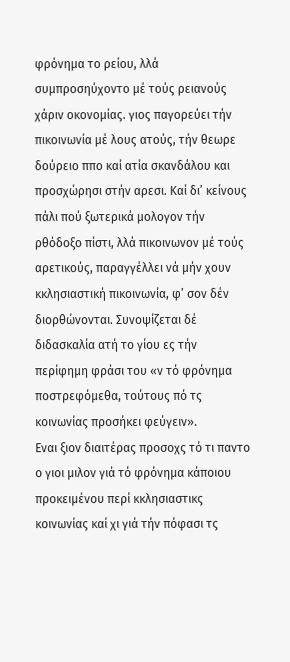φρόνημα το ρείου, λλά συμπροσηύχοντο μέ τούς ρειανούς χάριν οκονομίας. γιος παγορεύει τήν πικοινωνία μέ λους ατούς, τήν θεωρε δούρειο ππο καί ατία σκανδάλου και προσχώρησι στήν αρεσι. Καί δι’ κείνους πάλι πού ξωτερικά μολογον τήν ρθόδοξο πίστι, λλά πικοινωνον μέ τούς αρετικούς, παραγγέλλει νά μήν χουν κκλησιαστική πικοινωνία, φ’ σον δέν διορθώνονται. Συνοψίζεται δέ διδασκαλία ατή το γίου ες τήν περίφημη φράσι του «ν τό φρόνημα ποστρεφόμεθα, τούτους πό τς κοινωνίας προσήκει φεύγειν».
Εναι ξιον διαιτέρας προσοχς τό τι παντο ο γιοι μιλον γιά τό φρόνημα κάποιου προκειμένου περί κκλησιαστικς κοινωνίας καί χι γιά τήν πόφασι τς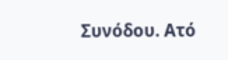Συνόδου. Ατό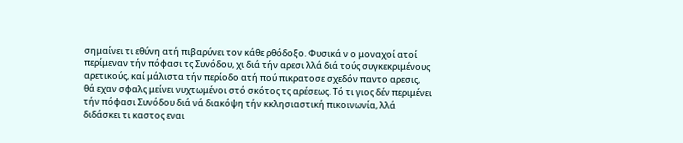σημαίνει τι εθύνη ατή πιβαρύνει τον κάθε ρθόδοξο. Φυσικά ν ο μοναχοί ατοί περίμεναν τήν πόφασι τς Συνόδου, χι διά τήν αρεσι λλά διά τούς συγκεκριμένους αρετικούς, καί μάλιστα τήν περίοδο ατή πού πικρατοσε σχεδόν παντο αρεσις, θά εχαν σφαλς μείνει νυχτωμένοι στό σκότος τς αρέσεως. Τό τι γιος δέν περιμένει τήν πόφασι Συνόδου διά νά διακόψη τήν κκλησιαστική πικοινωνία, λλά διδάσκει τι καστος εναι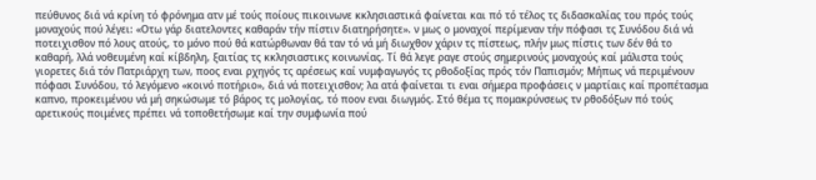πεύθυνος διά νά κρίνη τό φρόνημα ατν μέ τούς ποίους πικοινωνε κκλησιαστικά φαίνεται και πό τό τέλος τς διδασκαλίας του πρός τούς μοναχούς πού λέγει: «Οτω γάρ διατελοντες καθαράν τήν πίστιν διατηρήσητε». ν μως ο μοναχοί περίμεναν τήν πόφασι τς Συνόδου διά νά ποτειχισθον πό λους ατούς, το μόνο πού θά κατώρθωναν θά ταν τό νά μή διωχθον χάριν τς πίστεως, πλήν μως πίστις των δέν θά το καθαρή, λλά νοθευμένη καί κίβδηλη, ξαιτίας τς κκλησιαστικς κοινωνίας. Τί θά λεγε ραγε στούς σημερινούς μοναχούς καί μάλιστα τούς γιορετες διά τόν Πατριάρχη των, ποος εναι ρχηγός τς αρέσεως καί νυμφαγωγός τς ρθοδοξίας πρός τόν Παπισμόν; Μήπως νά περιμένουν πόφασι Συνόδου, τό λεγόμενο «κοινό ποτήριο», διά νά ποτειχισθον; λα ατά φαίνεται τι εναι σήμερα προφάσεις ν μαρτίαις καί προπέτασμα καπνο, προκειμένου νά μή σηκώσωμε τό βάρος τς μολογίας, τό ποον εναι διωγμός. Στό θέμα τς πομακρύνσεως τν ρθοδόξων πό τούς αρετικούς ποιμένες πρέπει νά τοποθετήσωμε καί την συμφωνία πού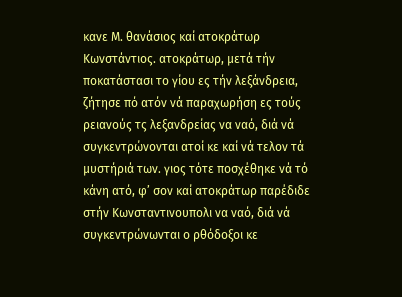κανε Μ. θανάσιος καί ατοκράτωρ Κωνστάντιος. ατοκράτωρ, μετά τήν ποκατάστασι το γίου ες τήν λεξάνδρεια, ζήτησε πό ατόν νά παραχωρήση ες τούς ρειανούς τς λεξανδρείας να ναό, διά νά συγκεντρώνονται ατοί κε καί νά τελον τά μυστήριά των. γιος τότε ποσχέθηκε νά τό κάνη ατό, φ’ σον καί ατοκράτωρ παρέδιδε στήν Κωνσταντινουπολι να ναό, διά νά συγκεντρώνωνται ο ρθόδοξοι κε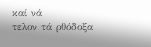καί νά
τελον τά ρθόδοξα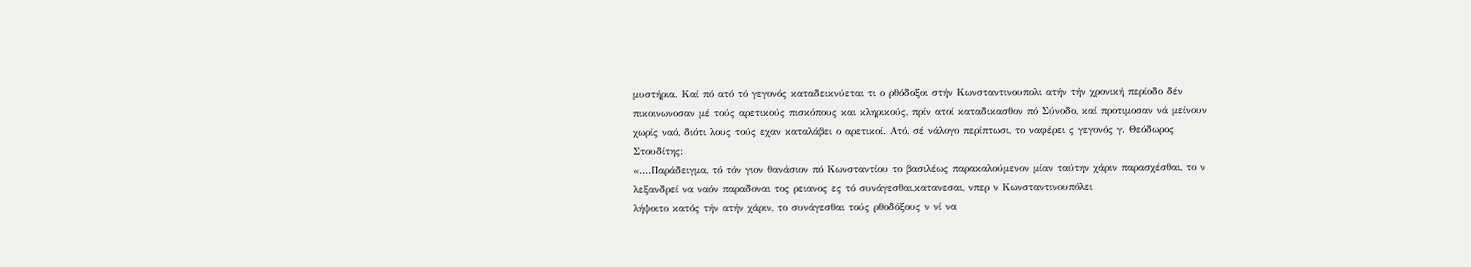μυστήρια. Καί πό ατό τό γεγονός καταδεικνύεται τι ο ρθόδοξοι στήν Κωνσταντινουπολι ατήν τήν χρονική περίοδο δέν πικοινωνοσαν μέ τούς αρετικούς πισκόπους και κληρικούς, πρίν ατοί καταδικασθον πό Σύνοδο, καί προτιμοσαν νά μείνουν χωρίς ναό, διότι λους τούς εχαν καταλάβει ο αρετικοί. Ατό, σέ νάλογο περίπτωσι, το ναφέρει ς γεγονός γ. Θεόδωρος Στουδίτης:
«....Παράδειγμα, τό τόν γιον θανάσιον πό Κωνσταντίου το βασιλέως παρακαλούμενον μίαν ταύτην χάριν παρασχέσθαι, το ν λεξανδρεί να ναόν παραδοναι τος ρειανος ες τό συνάγεσθαι,κατανεσαι, νπερ ν Κωνσταντινουπόλει
λήψοιτο κατός τήν ατήν χάριν, το συνάγεσθαι τούς ρθοδόξους ν νί να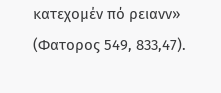κατεχομέν πό ρειανν» (Φατορος 549, 833,47).